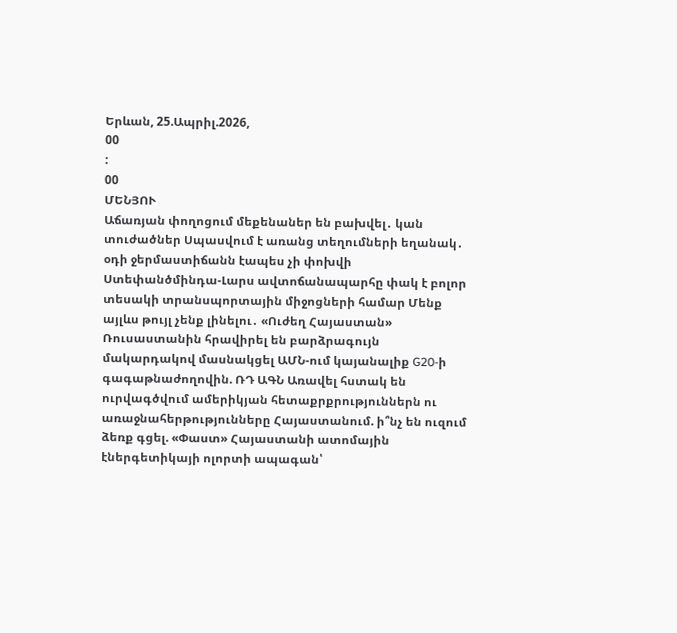Երևան, 25.Ապրիլ.2026,
00
:
00
ՄԵՆՅՈՒ
Աճառյան փողոցում մեքենաներ են բախվել․ կան տուժածներ Սպասվում է առանց տեղումների եղանակ․ օդի ջերմաստիճանն էապես չի փոխվի Ստեփանծմինդա-Լարս ավտոճանապարհը փակ է բոլոր տեսակի տրանսպորտային միջոցների համար Մենք այլևս թույլ չենք լինելու․ «Ուժեղ Հայաստան» Ռուսաստանին հրավիրել են բարձրագույն մակարդակով մասնակցել ԱՄՆ-ում կայանալիք G20-ի գագաթնաժողովին. ՌԴ ԱԳՆ Առավել հստակ են ուրվագծվում ամերիկյան հետաքրքրություններն ու առաջնահերթությունները Հայաստանում. ի՞նչ են ուզում ձեռք գցել. «Փաստ» Հայաստանի ատոմային էներգետիկայի ոլորտի ապագան՝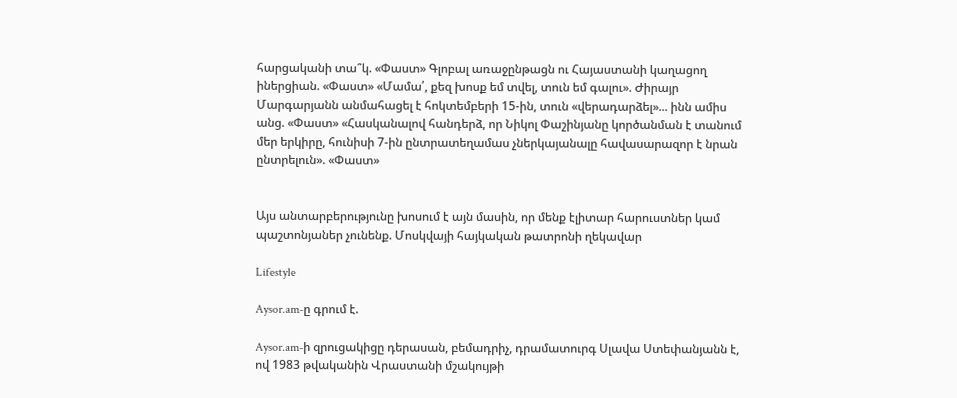հարցականի տա՞կ. «Փաստ» Գլոբալ առաջընթացն ու Հայաստանի կաղացող իներցիան. «Փաստ» «Մամա՛, քեզ խոսք եմ տվել, տուն եմ գալու». Ժիրայր Մարգարյանն անմահացել է հոկտեմբերի 15-ին, տուն «վերադարձել»... ինն ամիս անց. «Փաստ» «Հասկանալով հանդերձ, որ Նիկոլ Փաշինյանը կործանման է տանում մեր երկիրը, հունիսի 7-ին ընտրատեղամաս չներկայանալը հավասարազոր է նրան ընտրելուն». «Փաստ»


Այս անտարբերությունը խոսում է այն մասին, որ մենք էլիտար հարուստներ կամ պաշտոնյաներ չունենք. Մոսկվայի հայկական թատրոնի ղեկավար

Lifestyle

Aysor.am-ը գրում է.

Aysor.am-ի զրուցակիցը դերասան, բեմադրիչ, դրամատուրգ Սլավա Ստեփանյանն է, ով 1983 թվականին Վրաստանի մշակույթի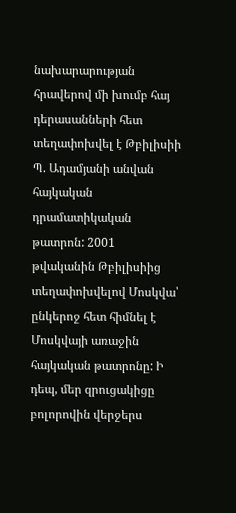նախարարության հրավերով մի խումբ հայ դերասանների հետ տեղափոխվել է Թբիլիսիի Պ. Ադամյանի անվան հայկական դրամատիկական թատրոն: 2001 թվականին Թբիլիսիից տեղափոխվելով Մոսկվա՝ ընկերոջ հետ հիմնել է Մոսկվայի առաջին հայկական թատրոնը: Ի դեպ, մեր զրուցակիցը բոլորովին վերջերս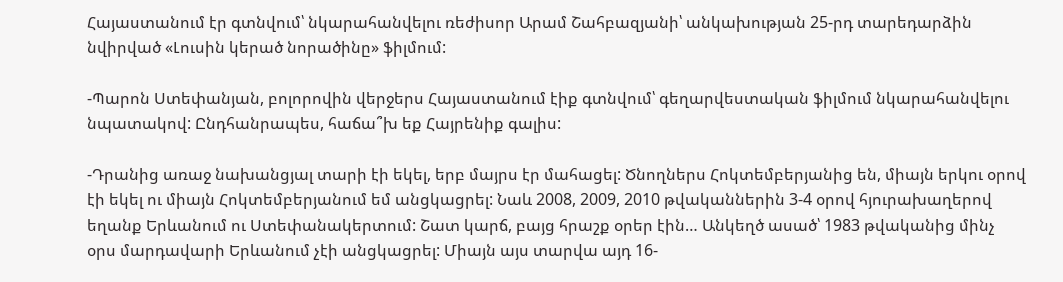Հայաստանում էր գտնվում՝ նկարահանվելու ռեժիսոր Արամ Շահբազյանի՝ անկախության 25-րդ տարեդարձին նվիրված «Լուսին կերած նորածինը» ֆիլմում:

-Պարոն Ստեփանյան, բոլորովին վերջերս Հայաստանում էիք գտնվում՝ գեղարվեստական ֆիլմում նկարահանվելու նպատակով: Ընդհանրապես, հաճա՞խ եք Հայրենիք գալիս:

-Դրանից առաջ նախանցյալ տարի էի եկել, երբ մայրս էր մահացել: Ծնողներս Հոկտեմբերյանից են, միայն երկու օրով էի եկել ու միայն Հոկտեմբերյանում եմ անցկացրել: Նաև 2008, 2009, 2010 թվականներին 3-4 օրով հյուրախաղերով եղանք Երևանում ու Ստեփանակերտում: Շատ կարճ, բայց հրաշք օրեր էին… Անկեղծ ասած՝ 1983 թվականից մինչ օրս մարդավարի Երևանում չէի անցկացրել: Միայն այս տարվա այդ 16-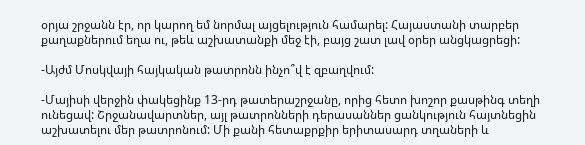օրյա շրջանն էր, որ կարող եմ նորմալ այցելություն համարել: Հայաստանի տարբեր քաղաքներում եղա ու, թեև աշխատանքի մեջ էի, բայց շատ լավ օրեր անցկացրեցի:

-Այժմ Մոսկվայի հայկական թատրոնն ինչո՞վ է զբաղվում:

-Մայիսի վերջին փակեցինք 13-րդ թատերաշրջանը, որից հետո խոշոր քասթինգ տեղի ունեցավ: Շրջանավարտներ, այլ թատրոնների դերասաններ ցանկություն հայտնեցին աշխատելու մեր թատրոնում: Մի քանի հետաքրքիր երիտասարդ տղաների և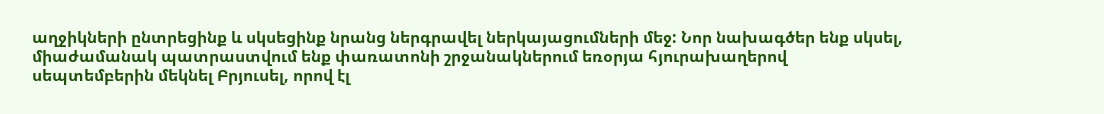աղջիկների ընտրեցինք և սկսեցինք նրանց ներգրավել ներկայացումների մեջ: Նոր նախագծեր ենք սկսել, միաժամանակ պատրաստվում ենք փառատոնի շրջանակներում եռօրյա հյուրախաղերով սեպտեմբերին մեկնել Բրյուսել, որով էլ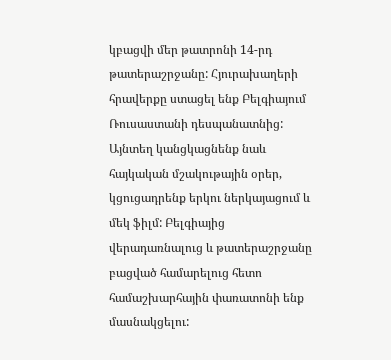կբացվի մեր թատրոնի 14-րդ թատերաշրջանը: Հյուրախաղերի հրավերքը ստացել ենք Բելգիայում Ռուսաստանի դեսպանատնից: Այնտեղ կանցկացնենք նաև հայկական մշակութային օրեր, կցուցադրենք երկու ներկայացում և մեկ ֆիլմ: Բելգիայից վերադառնալուց և թատերաշրջանը բացված համարելուց հետո համաշխարհային փառատոնի ենք մասնակցելու: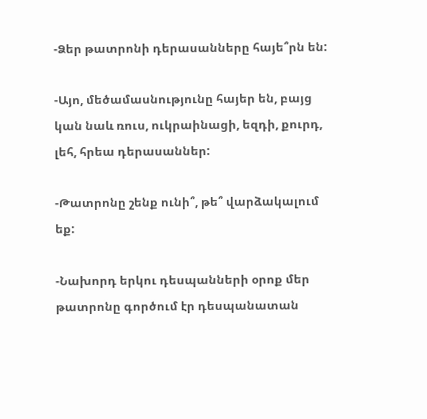-Ձեր թատրոնի դերասանները հայե՞րն են:

-Այո, մեծամասնությունը հայեր են, բայց կան նաև ռուս, ուկրաինացի, եզդի, քուրդ, լեհ, հրեա դերասաններ:

-Թատրոնը շենք ունի՞, թե՞ վարձակալում եք:

-Նախորդ երկու դեսպանների օրոք մեր թատրոնը գործում էր դեսպանատան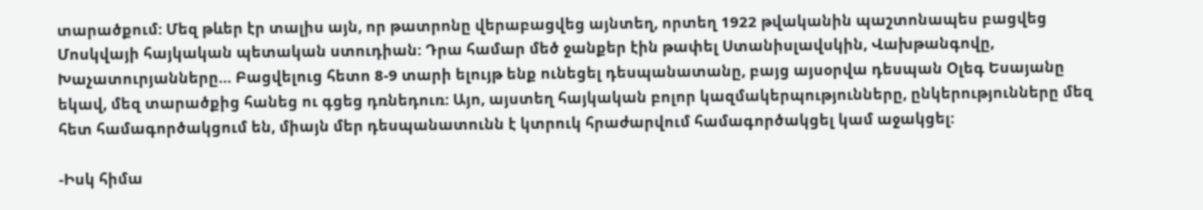տարածքում: Մեզ թևեր էր տալիս այն, որ թատրոնը վերաբացվեց այնտեղ, որտեղ 1922 թվականին պաշտոնապես բացվեց Մոսկվայի հայկական պետական ստուդիան: Դրա համար մեծ ջանքեր էին թափել Ստանիսլավսկին, Վախթանգովը, Խաչատուրյանները… Բացվելուց հետո 8-9 տարի ելույթ ենք ունեցել դեսպանատանը, բայց այսօրվա դեսպան Օլեգ Եսայանը եկավ, մեզ տարածքից հանեց ու գցեց դռնեդուռ: Այո, այստեղ հայկական բոլոր կազմակերպությունները, ընկերությունները մեզ հետ համագործակցում են, միայն մեր դեսպանատունն է կտրուկ հրաժարվում համագործակցել կամ աջակցել:

-Իսկ հիմա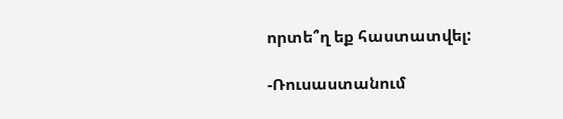որտե՞ղ եք հաստատվել:

-Ռուսաստանում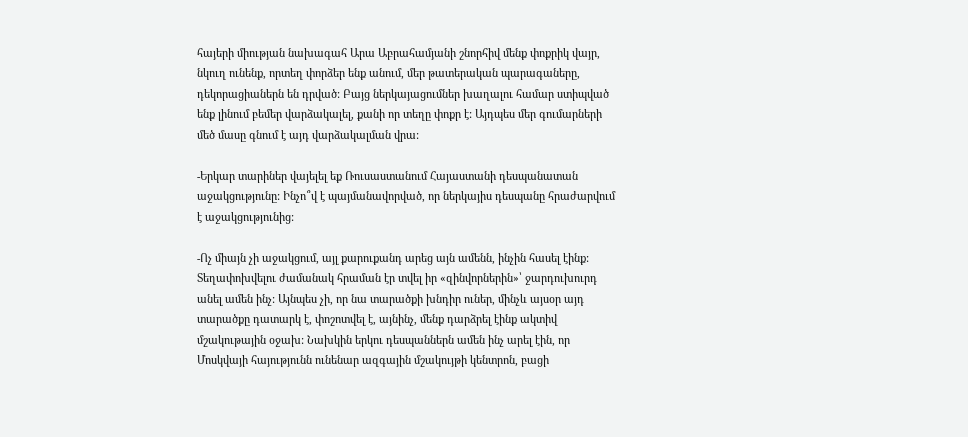հայերի միության նախագահ Արա Աբրահամյանի շնորհիվ մենք փոքրիկ վայր, նկուղ ունենք, որտեղ փորձեր ենք անում, մեր թատերական պարագաները, դեկորացիաներն են դրված: Բայց ներկայացումներ խաղալու համար ստիպված ենք լինում բեմեր վարձակալել, քանի որ տեղը փոքր է: Այդպես մեր գումարների մեծ մասը գնում է այդ վարձակալման վրա:

-Երկար տարիներ վայելել եք Ռուսաստանում Հայաստանի դեսպանատան աջակցությունը: Ինչո՞վ է պայմանավորված, որ ներկայիս դեսպանը հրաժարվում է աջակցությունից:

-Ոչ միայն չի աջակցում, այլ քարուքանդ արեց այն ամենն, ինչին հասել էինք: Տեղափոխվելու ժամանակ հրաման էր տվել իր «զինվորներին»՝ ջարդուխուրդ անել ամեն ինչ: Այնպես չի, որ նա տարածքի խնդիր ուներ, մինչև այսօր այդ տարածքը դատարկ է, փոշոտվել է, այնինչ, մենք դարձրել էինք ակտիվ մշակութային օջախ: Նախկին երկու դեսպաններն ամեն ինչ արել էին, որ Մոսկվայի հայությունն ունենար ազգային մշակույթի կենտրոն, բացի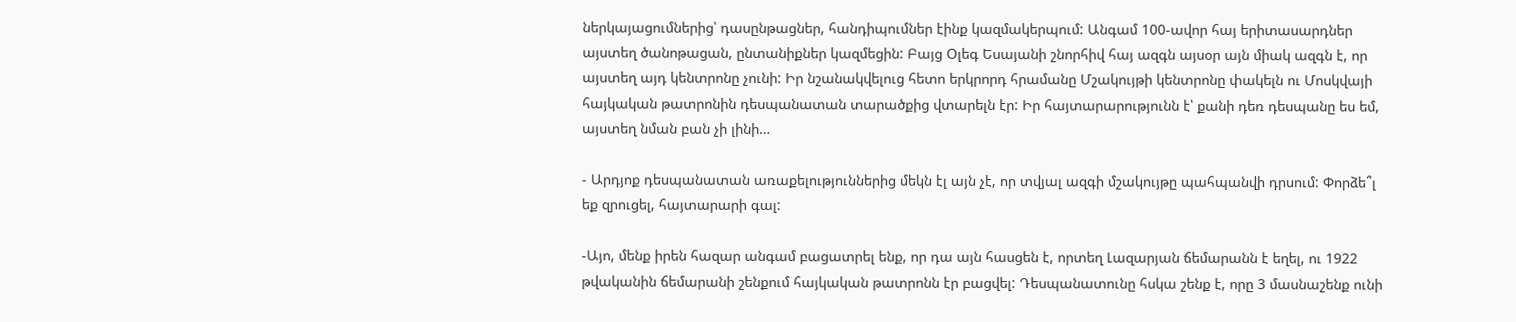ներկայացումներից՝ դասընթացներ, հանդիպումներ էինք կազմակերպում: Անգամ 100-ավոր հայ երիտասարդներ այստեղ ծանոթացան, ընտանիքներ կազմեցին: Բայց Օլեգ Եսայանի շնորհիվ հայ ազգն այսօր այն միակ ազգն է, որ այստեղ այդ կենտրոնը չունի: Իր նշանակվելուց հետո երկրորդ հրամանը Մշակույթի կենտրոնը փակելն ու Մոսկվայի հայկական թատրոնին դեսպանատան տարածքից վտարելն էր: Իր հայտարարությունն է՝ քանի դեռ դեսպանը ես եմ, այստեղ նման բան չի լինի…

- Արդյոք դեսպանատան առաքելություններից մեկն էլ այն չէ, որ տվյալ ազգի մշակույթը պահպանվի դրսում: Փորձե՞լ եք զրուցել, հայտարարի գալ:

-Այո, մենք իրեն հազար անգամ բացատրել ենք, որ դա այն հասցեն է, որտեղ Լազարյան ճեմարանն է եղել, ու 1922 թվականին ճեմարանի շենքում հայկական թատրոնն էր բացվել: Դեսպանատունը հսկա շենք է, որը 3 մասնաշենք ունի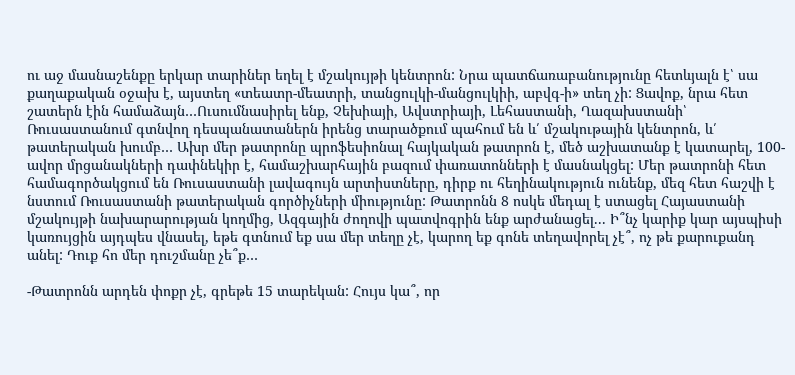ու աջ մասնաշենքը երկար տարիներ եղել է մշակույթի կենտրոն: Նրա պատճառաբանությունը հետևյալն է՝ սա քաղաքական օջախ է, այստեղ «տեատր-մեատրի, տանցուլկի-մանցուլկիի, աբվգ-ի» տեղ չի: Ցավոք, նրա հետ շատերն էին համաձայն…Ուսումնասիրել ենք, Չեխիայի, Ավստրիայի, Լեհաստանի, Ղազախստանի՝ Ռուսաստանում գտնվող դեսպանատաներն իրենց տարածքում պահում են և՛ մշակութային կենտրոն, և՛ թատերական խումբ… Ախր մեր թատրոնը պրոֆեսիոնալ հայկական թատրոն է, մեծ աշխատանք է կատարել, 100-ավոր մրցանակների դափնեկիր է, համաշխարհային բազում փառատոնների է մասնակցել: Մեր թատրոնի հետ համագործակցում են Ռուսաստանի լավագույն արտիստները, դիրք ու հեղինակություն ունենք, մեզ հետ հաշվի է նստում Ռուսաստանի թատերական գործիչների միությունը: Թատրոնն 8 ոսկե մեդալ է ստացել Հայաստանի մշակույթի նախարարության կողմից, Ազգային ժողովի պատվոգրին ենք արժանացել... Ի՞նչ կարիք կար այսպիսի կառույցին այդպես վնասել, եթե գտնում եք սա մեր տեղը չէ, կարող եք գոնե տեղավորել չէ՞, ոչ թե քարուքանդ անել: Դուք հո մեր դուշմանը չե՞ք…

-Թատրոնն արդեն փոքր չէ, գրեթե 15 տարեկան: Հույս կա՞, որ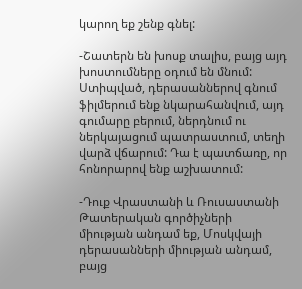կարող եք շենք գնել:

-Շատերն են խոսք տալիս, բայց այդ խոստումները օդում են մնում: Ստիպված, դերասաններով գնում ֆիլմերում ենք նկարահանվում, այդ գումարը բերում, ներդնում ու ներկայացում պատրաստում, տեղի վարձ վճարում: Դա է պատճառը, որ հոնորարով ենք աշխատում:

-Դուք Վրաստանի և Ռուսաստանի Թատերական գործիչների միության անդամ եք, Մոսկվայի դերասանների միության անդամ, բայց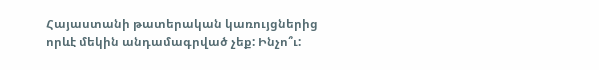Հայաստանի թատերական կառույցներից որևէ մեկին անդամագրված չեք: Ինչո՞ւ: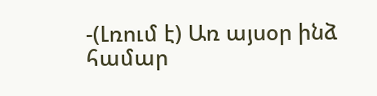-(Լռում է) Առ այսօր ինձ համար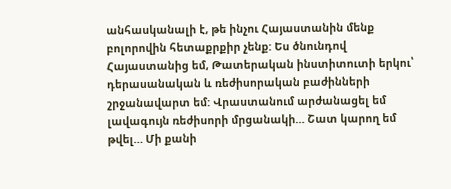անհասկանալի է, թե ինչու Հայաստանին մենք բոլորովին հետաքրքիր չենք: Ես ծնունդով Հայաստանից եմ, Թատերական ինստիտուտի երկու՝ դերասանական և ռեժիսորական բաժինների շրջանավարտ եմ: Վրաստանում արժանացել եմ լավագույն ռեժիսորի մրցանակի… Շատ կարող եմ թվել… Մի քանի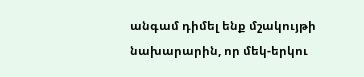անգամ դիմել ենք մշակույթի նախարարին, որ մեկ-երկու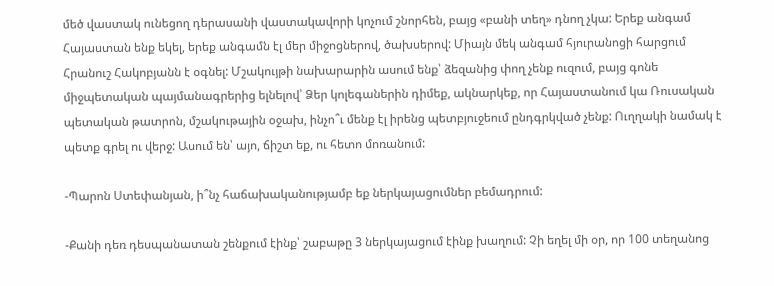մեծ վաստակ ունեցող դերասանի վաստակավորի կոչում շնորհեն, բայց «բանի տեղ» դնող չկա: Երեք անգամ Հայաստան ենք եկել, երեք անգամն էլ մեր միջոցներով, ծախսերով: Միայն մեկ անգամ հյուրանոցի հարցում Հրանուշ Հակոբյանն է օգնել: Մշակույթի նախարարին ասում ենք՝ ձեզանից փող չենք ուզում, բայց գոնե միջպետական պայմանագրերից ելնելով՝ Ձեր կոլեգաներին դիմեք, ակնարկեք, որ Հայաստանում կա Ռուսական պետական թատրոն, մշակութային օջախ, ինչո՞ւ մենք էլ իրենց պետբյուջեում ընդգրկված չենք: Ուղղակի նամակ է պետք գրել ու վերջ: Ասում են՝ այո, ճիշտ եք, ու հետո մոռանում:

-Պարոն Ստեփանյան, ի՞նչ հաճախականությամբ եք ներկայացումներ բեմադրում:

-Քանի դեռ դեսպանատան շենքում էինք՝ շաբաթը 3 ներկայացում էինք խաղում: Չի եղել մի օր, որ 100 տեղանոց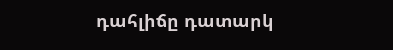դահլիճը դատարկ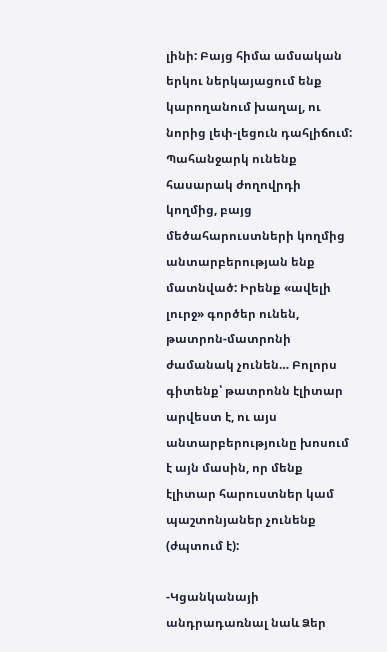լինի: Բայց հիմա ամսական երկու ներկայացում ենք կարողանում խաղալ, ու նորից լեփ-լեցուն դահլիճում: Պահանջարկ ունենք հասարակ ժողովրդի կողմից, բայց մեծահարուստների կողմից անտարբերության ենք մատնված: Իրենք «ավելի լուրջ» գործեր ունեն, թատրոն-մատրոնի ժամանակ չունեն… Բոլորս գիտենք՝ թատրոնն էլիտար արվեստ է, ու այս անտարբերությունը խոսում է այն մասին, որ մենք էլիտար հարուստներ կամ պաշտոնյաներ չունենք (ժպտում է):

-Կցանկանայի անդրադառնալ նաև Ձեր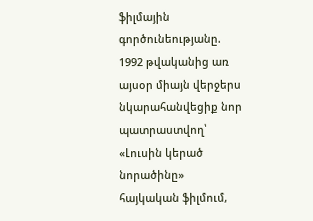ֆիլմային գործունեությանը. 1992 թվականից առ այսօր միայն վերջերս նկարահանվեցիք նոր պատրաստվող՝ «Լուսին կերած նորածինը» հայկական ֆիլմում,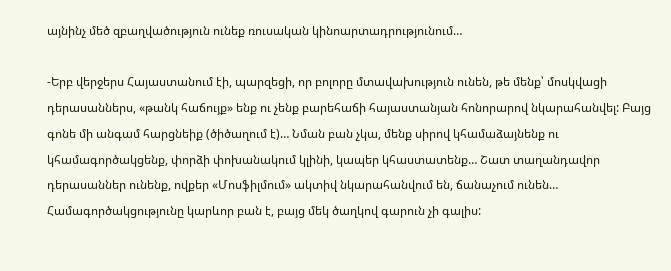այնինչ մեծ զբաղվածություն ունեք ռուսական կինոարտադրությունում…

-Երբ վերջերս Հայաստանում էի, պարզեցի, որ բոլորը մտավախություն ունեն, թե մենք՝ մոսկվացի դերասաններս, «թանկ հաճույք» ենք ու չենք բարեհաճի հայաստանյան հոնորարով նկարահանվել: Բայց գոնե մի անգամ հարցնեիք (ծիծաղում է)… Նման բան չկա, մենք սիրով կհամաձայնենք ու կհամագործակցենք, փորձի փոխանակում կլինի, կապեր կհաստատենք… Շատ տաղանդավոր դերասաններ ունենք, ովքեր «Մոսֆիլմում» ակտիվ նկարահանվում են, ճանաչում ունեն… Համագործակցությունը կարևոր բան է, բայց մեկ ծաղկով գարուն չի գալիս: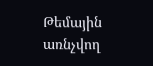Թեմային առնչվող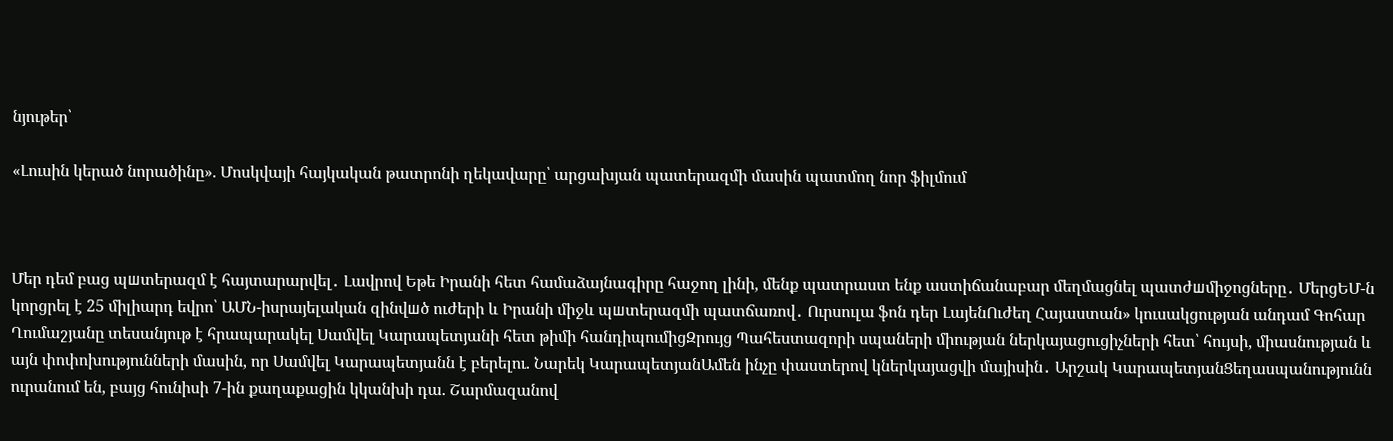նյութեր՝

«Լուսին կերած նորածինը». Մոսկվայի հայկական թատրոնի ղեկավարը՝ արցախյան պատերազմի մասին պատմող նոր ֆիլմում



Մեր դեմ բաց պшտերազմ է հայտարարվել․ Լավրով Եթե Իրանի հետ համաձայնագիրը հաջող լինի, մենք պատրաստ ենք աստիճանաբար մեղմացնել պատժшմիջոցները․ ՄերցԵՄ-ն կորցրել է 25 միլիարդ եվրո՝ ԱՄՆ-իսրայելական զինվшծ ուժերի և Իրանի միջև պшտերազմի պատճառով․ Ուրսուլա ֆոն դեր ԼայենՈւժեղ Հայաստան» կուսակցության անդամ Գոհար Ղումաշյանը տեսանյութ է հրապարակել Սամվել Կարապետյանի հետ թիմի հանդիպումիցԶրույց Պահեստազորի սպաների միության ներկայացուցիչների հետ՝ հույսի, միասնության և այն փոփոխությունների մասին, որ Սամվել Կարապետյանն է բերելու. Նարեկ ԿարապետյանԱմեն ինչը փաստերով կներկայացվի մայիսին․ Արշակ ԿարապետյանՑեղասպանությունն ուրանում են, բայց հունիսի 7-ին քաղաքացին կկանխի դա. Շարմազանով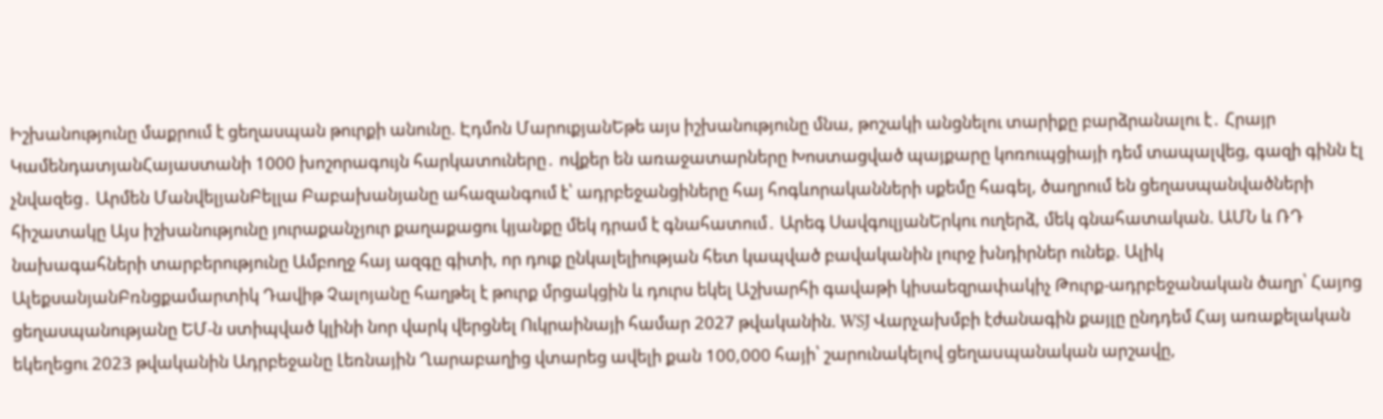Իշխանությունը մաքրում է ցեղասպան թուրքի անունը. Էդմոն ՄարուքյանԵթե այս իշխանությունը մնա, թոշակի անցնելու տարիքը բարձրանալու է․ Հրայր ԿամենդատյանՀայաստանի 1000 խոշորագույն հարկատուները․ ովքեր են առաջատարները Խոստացված պայքարը կոռուպցիայի դեմ տապալվեց, գազի գինն էլ չնվազեց․ Արմեն ՄանվելյանԲելլա Բաբախանյանը ահազանգում է՝ ադրբեջանցիները հայ հոգևորականների սքեմը հագել, ծաղրում են ցեղասպանվածների հիշատակը Այս իշխանությունը յուրաքանչյուր քաղաքացու կյանքը մեկ դրամ է գնահատում․ Արեգ ՍավգուլյանԵրկու ուղերձ, մեկ գնահատական. ԱՄՆ և ՌԴ նախագահների տարբերությունը Ամբողջ հայ ազգը գիտի, որ դուք ընկալելիության հետ կապված բավականին լուրջ խնդիրներ ունեք. Ալիկ ԱլեքսանյանԲռնցքամարտիկ Դավիթ Չալոյանը հաղթել է թուրք մրցակցին և դուրս եկել Աշխարհի գավաթի կիսաեզրափակիչ Թուրք-ադրբեջանական ծաղր՝ Հայոց ցեղասպանությանը ԵՄ-ն ստիպված կլինի նոր վարկ վերցնել Ուկրաինայի համար 2027 թվականին. WSJ Վարչախմբի էժանագին քայլը ընդդեմ Հայ առաքելական եկեղեցու 2023 թվականին Ադրբեջանը Լեռնային Ղարաբաղից վտարեց ավելի քան 100,000 հայի՝ շարունակելով ցեղաuպանական արշավը,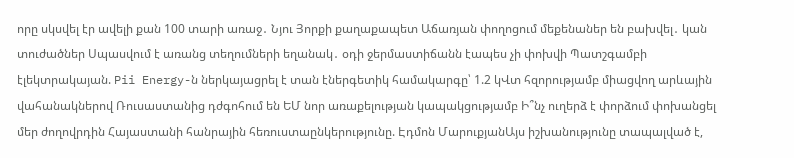որը սկսվել էր ավելի քան 100 տարի առաջ․ Նյու Յորքի քաղաքապետ Աճառյան փողոցում մեքենաներ են բախվել․ կան տուժածներ Սպասվում է առանց տեղումների եղանակ․ օդի ջերմաստիճանն էապես չի փոխվի Պատշգամբի էլեկտրակայան. Pii Energy-ն ներկայացրել է տան էներգետիկ համակարգը՝ 1.2 կՎտ հզորությամբ միացվող արևային վահանակներով Ռուսաստանից դժգոհում են ԵՄ նոր առաքելության կապակցությամբ Ի՞նչ ուղերձ է փորձում փոխանցել մեր ժողովրդին Հայաստանի հանրային հեռուստաընկերությունը. Էդմոն ՄարուքյանԱյս իշխանությունը տապալված է,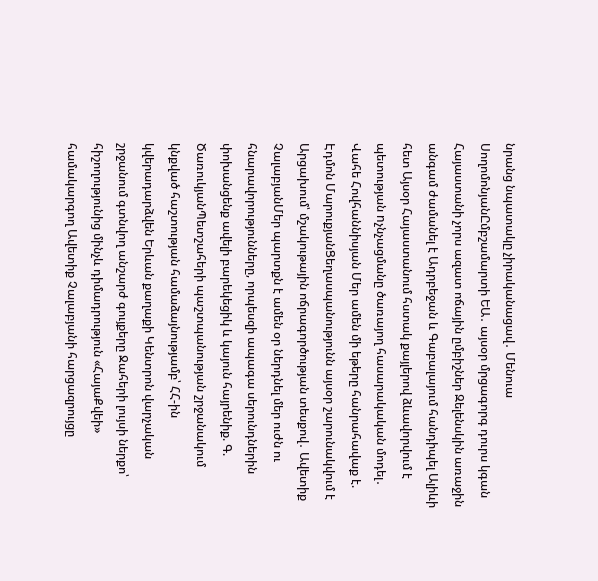նրանց նպատակը չիրականացավ․ Մենուա ՍողոմոնյանԸմբշամարտի ԵԱ․ այսօր մրցագորգ դուրս կգան Հայաստանի չորս ազատ ոճային ըմբիշներ Զելենսկին առաջին անգամ ժամանել է Ադրբեջան և Գաբալայում հանդիպել Ալիևի հետ Այսօր Հայաստանում հստակ քայլերով ձևավորվում է պետության nչնչացմանը ծառայող հասարակական մոդել․ Վահե Հովհաննիսյան Մեր ամեն մի եթերը հանրահավաք է. Էդմոն ՄարուքյանՑեղասպանությունն այսօր շարունակվում է Արցախում՝ մշակութային ոճրագործության տեսքով․ Ավետիք ՉալաբյանՄեր պարտքն է ամեն օր ներդնել մեր ուժն ու հնարավորությունները, որպեսզի ապագա սերունդներին փոխանցենք ավելի բարեկեցիկ և կայուն հայրենիք. Գ. ԾառուկյանՊետշահերի պաշտպանության շրջանակում կնքված հաշտության համաձայնությամբ՝ ՀՀ-ին կվերադարձվեն Երևան քաղաքի Կենտրոն վարչական շրջանում գտնվող անշարժ գույքերը Ջահերի լույսի ներքո՝ հիշողությունից մինչև դիմադրություն «ՀայաՔվեի» համակարգող Ավետիք Չալաբյանի հարցազրույցը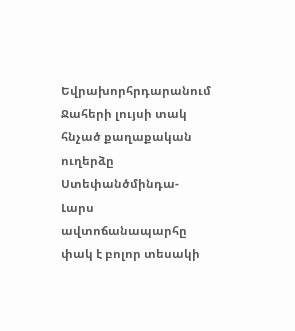Եվրախորհրդարանում Ջահերի լույսի տակ հնչած քաղաքական ուղերձը Ստեփանծմինդա-Լարս ավտոճանապարհը փակ է բոլոր տեսակի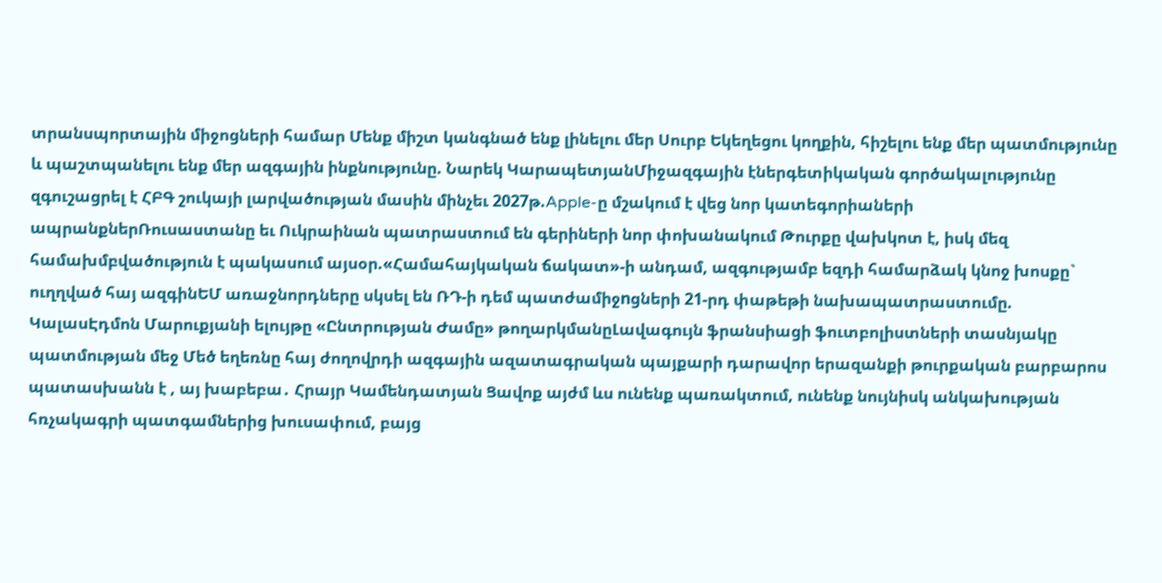տրանսպորտային միջոցների համար Մենք միշտ կանգնած ենք լինելու մեր Սուրբ Եկեղեցու կողքին, հիշելու ենք մեր պատմությունը և պաշտպանելու ենք մեր ազգային ինքնությունը. Նարեկ ԿարապետյանՄիջազգային էներգետիկական գործակալությունը զգուշացրել է ՀԲԳ շուկայի լարվածության մասին մինչեւ 2027թ.Apple-ը մշակում է վեց նոր կատեգորիաների ապրանքներՌուսաստանը եւ Ուկրաինան պատրաստում են գերիների նոր փոխանակում Թուրքը վախկոտ է, իսկ մեզ համախմբվածություն է պակասում այսօր.«Համահայկական ճակատ»-ի անդամ, ազգությամբ եզդի համարձակ կնոջ խոսքը` ուղղված հայ ազգինԵՄ առաջնորդները սկսել են ՌԴ-ի դեմ պատժամիջnցների 21-րդ փաթեթի նախապատրաստումը. ԿալասԷդմոն Մարուքյանի ելույթը «Ընտրության Ժամը» թողարկմանըԼավագույն ֆրանսիացի ֆուտբոլիստների տասնյակը պատմության մեջ Մեծ եղեռնը հայ ժողովրդի ազգային ազատագրական պայքարի դարավոր երազանքի թուրքական բարբարոս պատասխանն է , այ խաբեբա․ Հրայր Կամենդատյան Ցավոք այժմ ևս ունենք պառակտում, ունենք նույնիսկ անկախության հռչակագրի պատգամներից խուսափում, բայց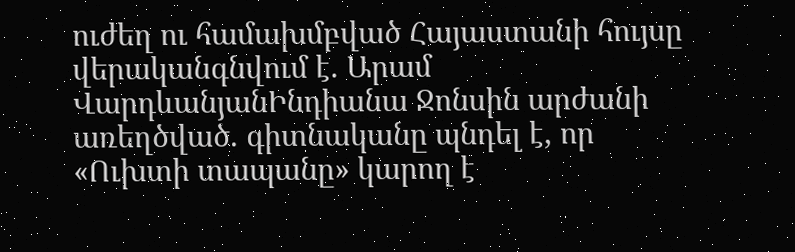ուժեղ ու համախմբված Հայաստանի հույսը վերականգնվում է. Արամ ՎարդևանյանԻնդիանա Ջոնսին արժանի առեղծված. գիտնականը պնդել է, որ «Ուխտի տապանը» կարող է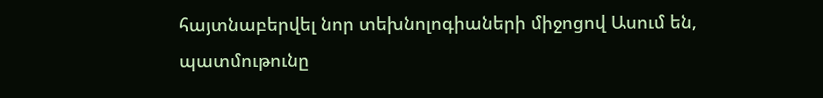հայտնաբերվել նոր տեխնոլոգիաների միջոցով Ասում են, պատմութունը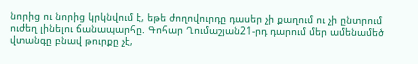նորից ու նորից կրկնվում է, եթե ժողովուրդը դասեր չի քաղում ու չի ընտրում ուժեղ լինելու ճանապարհը. Գոհար Ղումաշյան21-րդ դարում մեր ամենամեծ վտանգը բնավ թուրքը չէ,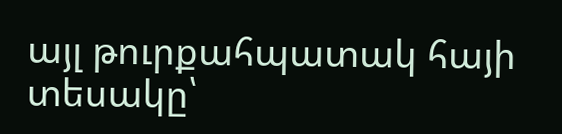այլ թուրքահպատակ հայի տեսակը՝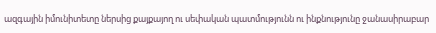ազգային իմունիտետը ներսից քայքայող ու սեփական պատմությունն ու ինքնությունը ջանասիրաբար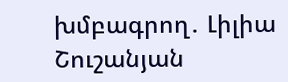խմբագրող․ Լիլիա Շուշանյան